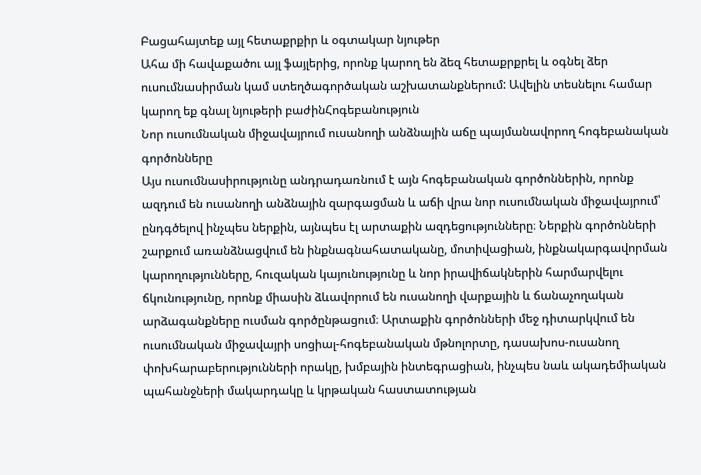Բացահայտեք այլ հետաքրքիր և օգտակար նյութեր
Ահա մի հավաքածու այլ ֆայլերից, որոնք կարող են ձեզ հետաքրքրել և օգնել ձեր ուսումնասիրման կամ ստեղծագործական աշխատանքներում: Ավելին տեսնելու համար կարող եք գնալ նյութերի բաժինՀոգեբանություն
Նոր ուսումնական միջավայրում ուսանողի անձնային աճը պայմանավորող հոգեբանական գործոնները
Այս ուսումնասիրությունը անդրադառնում է այն հոգեբանական գործոններին, որոնք ազդում են ուսանողի անձնային զարգացման և աճի վրա նոր ուսումնական միջավայրում՝ ընդգծելով ինչպես ներքին, այնպես էլ արտաքին ազդեցությունները։ Ներքին գործոնների շարքում առանձնացվում են ինքնագնահատականը, մոտիվացիան, ինքնակարգավորման կարողությունները, հուզական կայունությունը և նոր իրավիճակներին հարմարվելու ճկունությունը, որոնք միասին ձևավորում են ուսանողի վարքային և ճանաչողական արձագանքները ուսման գործընթացում։ Արտաքին գործոնների մեջ դիտարկվում են ուսումնական միջավայրի սոցիալ-հոգեբանական մթնոլորտը, դասախոս-ուսանող փոխհարաբերությունների որակը, խմբային ինտեգրացիան, ինչպես նաև ակադեմիական պահանջների մակարդակը և կրթական հաստատության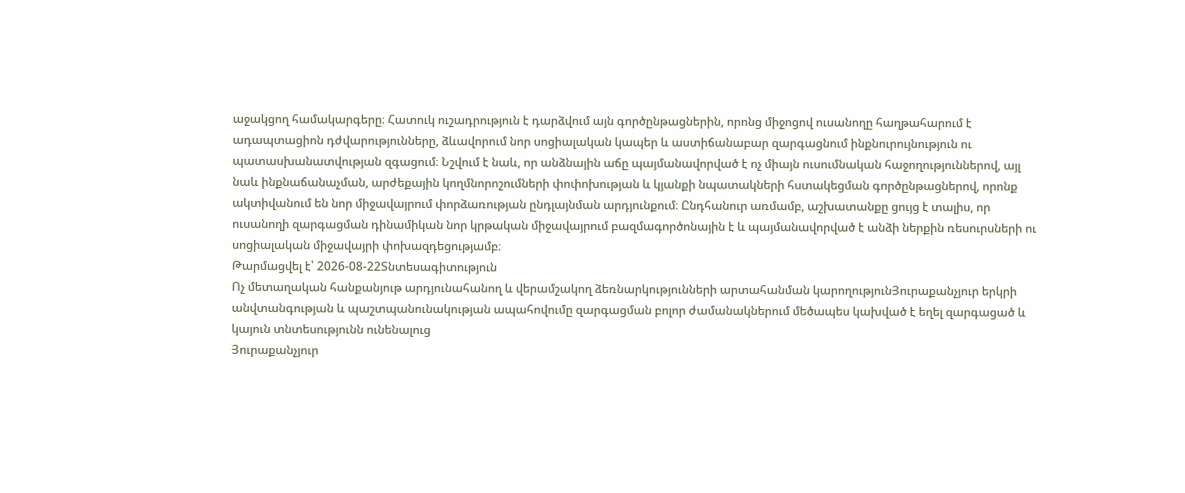աջակցող համակարգերը։ Հատուկ ուշադրություն է դարձվում այն գործընթացներին, որոնց միջոցով ուսանողը հաղթահարում է ադապտացիոն դժվարությունները, ձևավորում նոր սոցիալական կապեր և աստիճանաբար զարգացնում ինքնուրույնություն ու պատասխանատվության զգացում։ Նշվում է նաև, որ անձնային աճը պայմանավորված է ոչ միայն ուսումնական հաջողություններով, այլ նաև ինքնաճանաչման, արժեքային կողմնորոշումների փոփոխության և կյանքի նպատակների հստակեցման գործընթացներով, որոնք ակտիվանում են նոր միջավայրում փորձառության ընդլայնման արդյունքում։ Ընդհանուր առմամբ, աշխատանքը ցույց է տալիս, որ ուսանողի զարգացման դինամիկան նոր կրթական միջավայրում բազմագործոնային է և պայմանավորված է անձի ներքին ռեսուրսների ու սոցիալական միջավայրի փոխազդեցությամբ։
Թարմացվել է՝ 2026-08-22Տնտեսագիտություն
Ոչ մետաղական հանքանյութ արդյունահանող և վերամշակող ձեռնարկությունների արտահանման կարողությունՅուրաքանչյուր երկրի անվտանգության և պաշտպանունակության ապահովումը զարգացման բոլոր ժամանակներում մեծապես կախված է եղել զարգացած և կայուն տնտեսությունն ունենալուց
Յուրաքանչյուր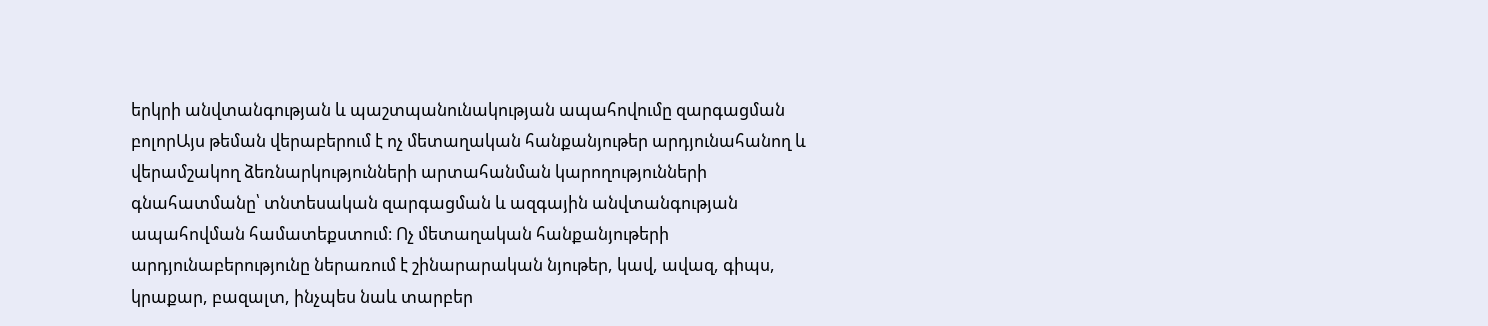երկրի անվտանգության և պաշտպանունակության ապահովումը զարգացման բոլորԱյս թեման վերաբերում է ոչ մետաղական հանքանյութեր արդյունահանող և վերամշակող ձեռնարկությունների արտահանման կարողությունների գնահատմանը՝ տնտեսական զարգացման և ազգային անվտանգության ապահովման համատեքստում։ Ոչ մետաղական հանքանյութերի արդյունաբերությունը ներառում է շինարարական նյութեր, կավ, ավազ, գիպս, կրաքար, բազալտ, ինչպես նաև տարբեր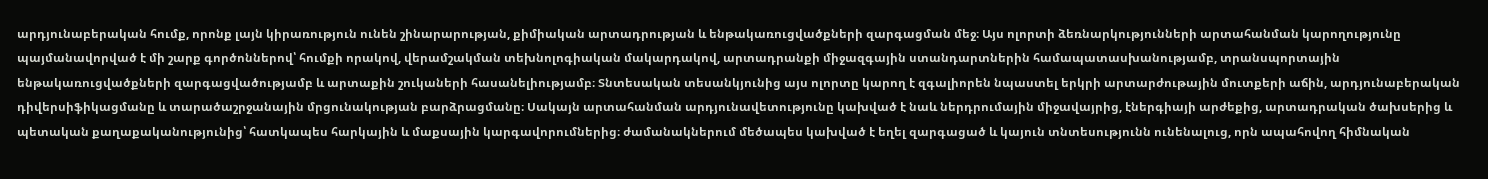արդյունաբերական հումք, որոնք լայն կիրառություն ունեն շինարարության, քիմիական արտադրության և ենթակառուցվածքների զարգացման մեջ։ Այս ոլորտի ձեռնարկությունների արտահանման կարողությունը պայմանավորված է մի շարք գործոններով՝ հումքի որակով, վերամշակման տեխնոլոգիական մակարդակով, արտադրանքի միջազգային ստանդարտներին համապատասխանությամբ, տրանսպորտային ենթակառուցվածքների զարգացվածությամբ և արտաքին շուկաների հասանելիությամբ։ Տնտեսական տեսանկյունից այս ոլորտը կարող է զգալիորեն նպաստել երկրի արտարժութային մուտքերի աճին, արդյունաբերական դիվերսիֆիկացմանը և տարածաշրջանային մրցունակության բարձրացմանը։ Սակայն արտահանման արդյունավետությունը կախված է նաև ներդրումային միջավայրից, էներգիայի արժեքից, արտադրական ծախսերից և պետական քաղաքականությունից՝ հատկապես հարկային և մաքսային կարգավորումներից։ ժամանակներում մեծապես կախված է եղել զարգացած և կայուն տնտեսությունն ունենալուց, որն ապահովող հիմնական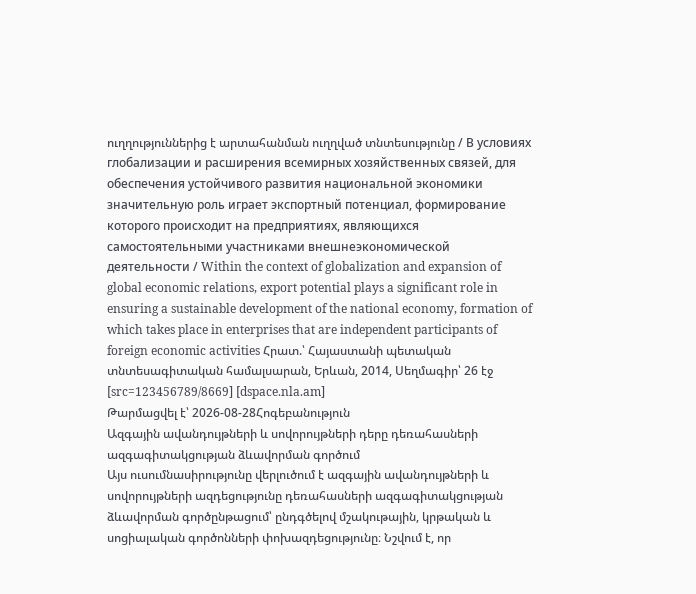ուղղություններից է արտահանման ուղղված տնտեսությունը / В условиях глобализации и расширения всемирных хозяйственных связей, для обеспечения устойчивого развития национальной экономики значительную роль играет экспортный потенциал, формирование которого происходит на предприятиях, являющихся самостоятельными участниками внешнеэкономической деятельности / Within the context of globalization and expansion of global economic relations, export potential plays a significant role in ensuring a sustainable development of the national economy, formation of which takes place in enterprises that are independent participants of foreign economic activities Հրատ.՝ Հայաստանի պետական տնտեսագիտական համալսարան, Երևան, 2014, Սեղմագիր՝ 26 էջ [src=123456789/8669] [dspace.nla.am]
Թարմացվել է՝ 2026-08-28Հոգեբանություն
Ազգային ավանդույթների և սովորույթների դերը դեռահասների ազգագիտակցության ձևավորման գործում
Այս ուսումնասիրությունը վերլուծում է ազգային ավանդույթների և սովորույթների ազդեցությունը դեռահասների ազգագիտակցության ձևավորման գործընթացում՝ ընդգծելով մշակութային, կրթական և սոցիալական գործոնների փոխազդեցությունը։ Նշվում է, որ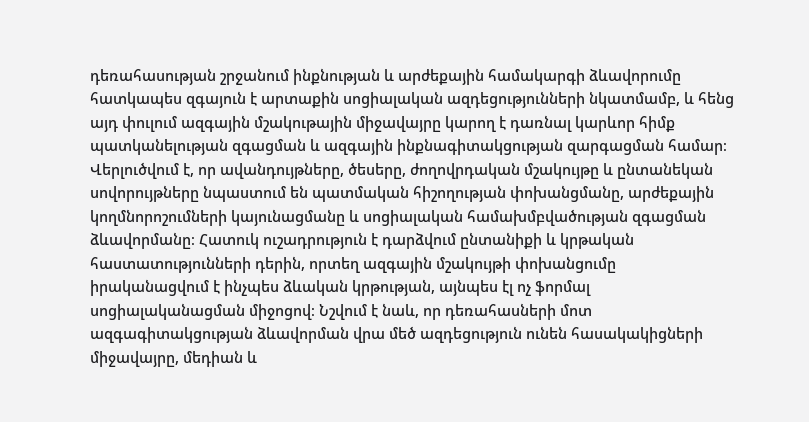դեռահասության շրջանում ինքնության և արժեքային համակարգի ձևավորումը հատկապես զգայուն է արտաքին սոցիալական ազդեցությունների նկատմամբ, և հենց այդ փուլում ազգային մշակութային միջավայրը կարող է դառնալ կարևոր հիմք պատկանելության զգացման և ազգային ինքնագիտակցության զարգացման համար։ Վերլուծվում է, որ ավանդույթները, ծեսերը, ժողովրդական մշակույթը և ընտանեկան սովորույթները նպաստում են պատմական հիշողության փոխանցմանը, արժեքային կողմնորոշումների կայունացմանը և սոցիալական համախմբվածության զգացման ձևավորմանը։ Հատուկ ուշադրություն է դարձվում ընտանիքի և կրթական հաստատությունների դերին, որտեղ ազգային մշակույթի փոխանցումը իրականացվում է ինչպես ձևական կրթության, այնպես էլ ոչ ֆորմալ սոցիալականացման միջոցով։ Նշվում է նաև, որ դեռահասների մոտ ազգագիտակցության ձևավորման վրա մեծ ազդեցություն ունեն հասակակիցների միջավայրը, մեդիան և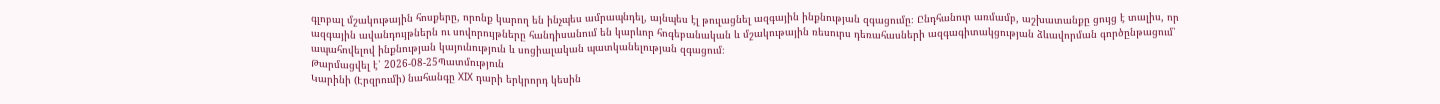գլոբալ մշակութային հոսքերը, որոնք կարող են ինչպես ամրապնդել, այնպես էլ թուլացնել ազգային ինքնության զգացումը։ Ընդհանուր առմամբ, աշխատանքը ցույց է տալիս, որ ազգային ավանդույթներն ու սովորույթները հանդիսանում են կարևոր հոգեբանական և մշակութային ռեսուրս դեռահասների ազգագիտակցության ձևավորման գործընթացում՝ ապահովելով ինքնության կայունություն և սոցիալական պատկանելության զգացում։
Թարմացվել է՝ 2026-08-25Պատմություն
Կարինի (Էրզրումի) նահանգը XIX դարի երկրորդ կեսին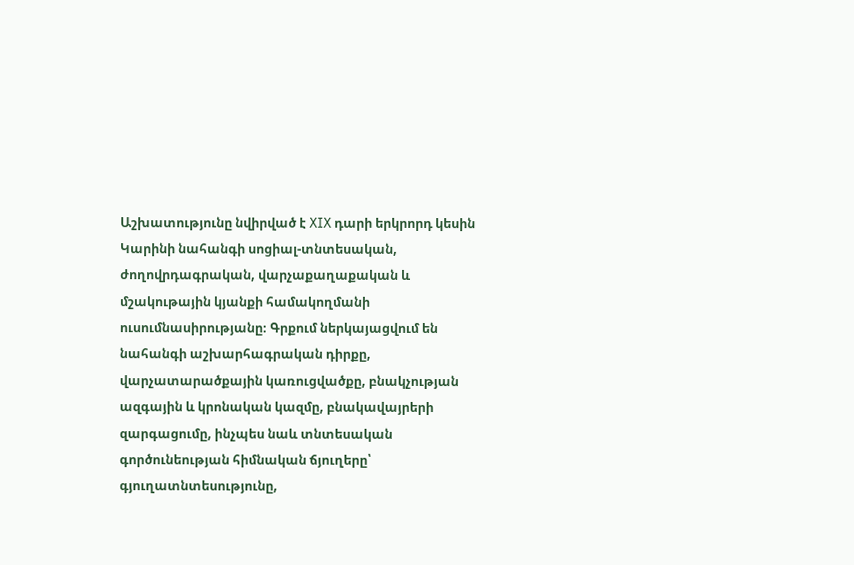Աշխատությունը նվիրված է XIX դարի երկրորդ կեսին Կարինի նահանգի սոցիալ-տնտեսական, ժողովրդագրական, վարչաքաղաքական և մշակութային կյանքի համակողմանի ուսումնասիրությանը։ Գրքում ներկայացվում են նահանգի աշխարհագրական դիրքը, վարչատարածքային կառուցվածքը, բնակչության ազգային և կրոնական կազմը, բնակավայրերի զարգացումը, ինչպես նաև տնտեսական գործունեության հիմնական ճյուղերը՝ գյուղատնտեսությունը,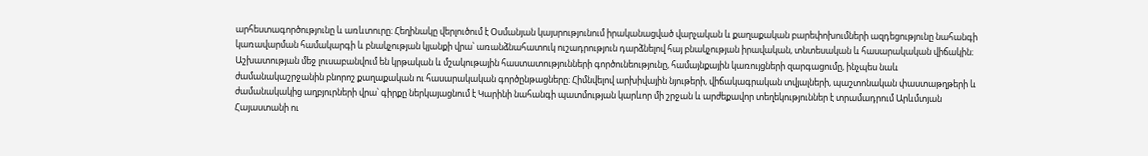արհեստագործությունը և առևտուրը։ Հեղինակը վերլուծում է Օսմանյան կայսրությունում իրականացված վարչական և քաղաքական բարեփոխումների ազդեցությունը նահանգի կառավարման համակարգի և բնակչության կյանքի վրա՝ առանձնահատուկ ուշադրություն դարձնելով հայ բնակչության իրավական, տնտեսական և հասարակական վիճակին։ Աշխատության մեջ լուսաբանվում են կրթական և մշակութային հաստատությունների գործունեությունը, համայնքային կառույցների զարգացումը, ինչպես նաև ժամանակաշրջանին բնորոշ քաղաքական ու հասարակական գործընթացները։ Հիմնվելով արխիվային նյութերի, վիճակագրական տվյալների, պաշտոնական փաստաթղթերի և ժամանակակից աղբյուրների վրա՝ գիրքը ներկայացնում է Կարինի նահանգի պատմության կարևոր մի շրջան և արժեքավոր տեղեկություններ է տրամադրում Արևմտյան Հայաստանի ու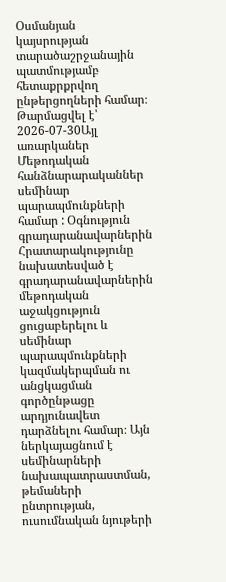Օսմանյան կայսրության տարածաշրջանային պատմությամբ հետաքրքրվող ընթերցողների համար։
Թարմացվել է՝ 2026-07-30Այլ առարկաներ
Մեթոդական հանձնարարականներ սեմինար պարապմունքների համար : Օգնություն գրադարանավարներին
Հրատարակությունը նախատեսված է գրադարանավարներին մեթոդական աջակցություն ցուցաբերելու և սեմինար պարապմունքների կազմակերպման ու անցկացման գործընթացը արդյունավետ դարձնելու համար։ Այն ներկայացնում է սեմինարների նախապատրաստման, թեմաների ընտրության, ուսումնական նյութերի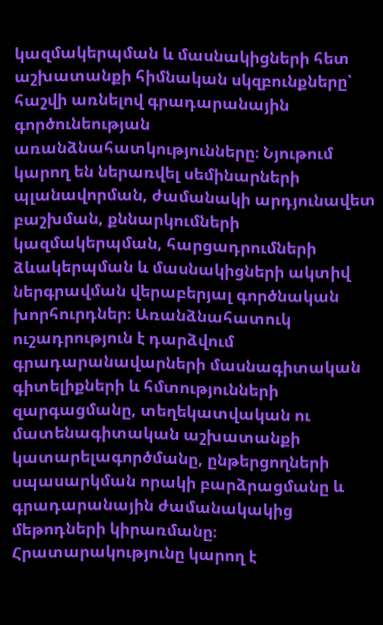կազմակերպման և մասնակիցների հետ աշխատանքի հիմնական սկզբունքները՝ հաշվի առնելով գրադարանային գործունեության առանձնահատկությունները։ Նյութում կարող են ներառվել սեմինարների պլանավորման, ժամանակի արդյունավետ բաշխման, քննարկումների կազմակերպման, հարցադրումների ձևակերպման և մասնակիցների ակտիվ ներգրավման վերաբերյալ գործնական խորհուրդներ։ Առանձնահատուկ ուշադրություն է դարձվում գրադարանավարների մասնագիտական գիտելիքների և հմտությունների զարգացմանը, տեղեկատվական ու մատենագիտական աշխատանքի կատարելագործմանը, ընթերցողների սպասարկման որակի բարձրացմանը և գրադարանային ժամանակակից մեթոդների կիրառմանը։ Հրատարակությունը կարող է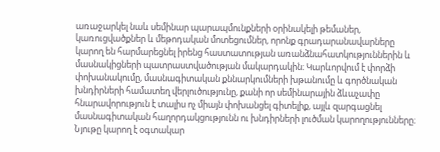առաջարկել նաև սեմինար պարապմունքների օրինակելի թեմաներ, կառուցվածքներ և մեթոդական մոտեցումներ, որոնք գրադարանավարները կարող են հարմարեցնել իրենց հաստատության առանձնահատկություններին և մասնակիցների պատրաստվածության մակարդակին։ Կարևորվում է փորձի փոխանակումը, մասնագիտական քննարկումների խթանումը և գործնական խնդիրների համատեղ վերլուծությունը, քանի որ սեմինարային ձևաչափը հնարավորություն է տալիս ոչ միայն փոխանցել գիտելիք, այլև զարգացնել մասնագիտական հաղորդակցությունն ու խնդիրների լուծման կարողությունները։ Նյութը կարող է օգտակար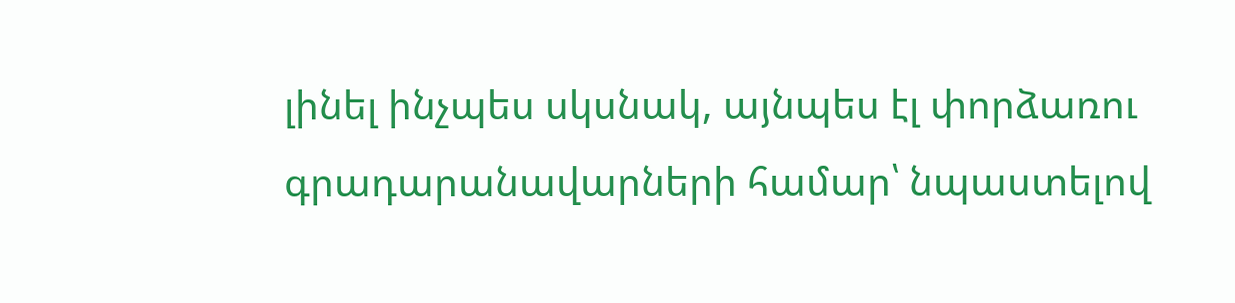լինել ինչպես սկսնակ, այնպես էլ փորձառու գրադարանավարների համար՝ նպաստելով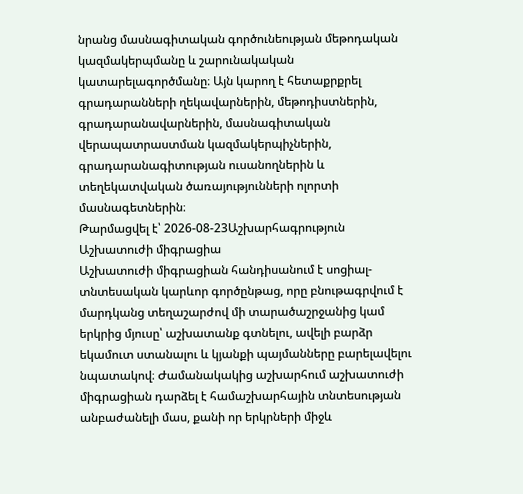նրանց մասնագիտական գործունեության մեթոդական կազմակերպմանը և շարունակական կատարելագործմանը։ Այն կարող է հետաքրքրել գրադարանների ղեկավարներին, մեթոդիստներին, գրադարանավարներին, մասնագիտական վերապատրաստման կազմակերպիչներին, գրադարանագիտության ուսանողներին և տեղեկատվական ծառայությունների ոլորտի մասնագետներին։
Թարմացվել է՝ 2026-08-23Աշխարհագրություն
Աշխատուժի միգրացիա
Աշխատուժի միգրացիան հանդիսանում է սոցիալ-տնտեսական կարևոր գործընթաց, որը բնութագրվում է մարդկանց տեղաշարժով մի տարածաշրջանից կամ երկրից մյուսը՝ աշխատանք գտնելու, ավելի բարձր եկամուտ ստանալու և կյանքի պայմանները բարելավելու նպատակով։ Ժամանակակից աշխարհում աշխատուժի միգրացիան դարձել է համաշխարհային տնտեսության անբաժանելի մաս, քանի որ երկրների միջև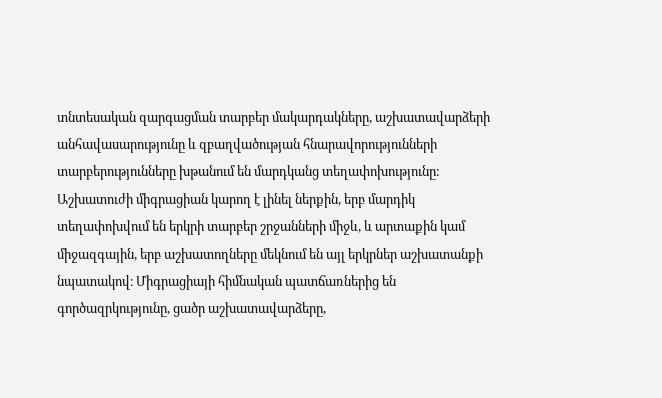տնտեսական զարգացման տարբեր մակարդակները, աշխատավարձերի անհավասարությունը և զբաղվածության հնարավորությունների տարբերությունները խթանում են մարդկանց տեղափոխությունը։ Աշխատուժի միգրացիան կարող է լինել ներքին, երբ մարդիկ տեղափոխվում են երկրի տարբեր շրջանների միջև, և արտաքին կամ միջազգային, երբ աշխատողները մեկնում են այլ երկրներ աշխատանքի նպատակով։ Միգրացիայի հիմնական պատճառներից են գործազրկությունը, ցածր աշխատավարձերը,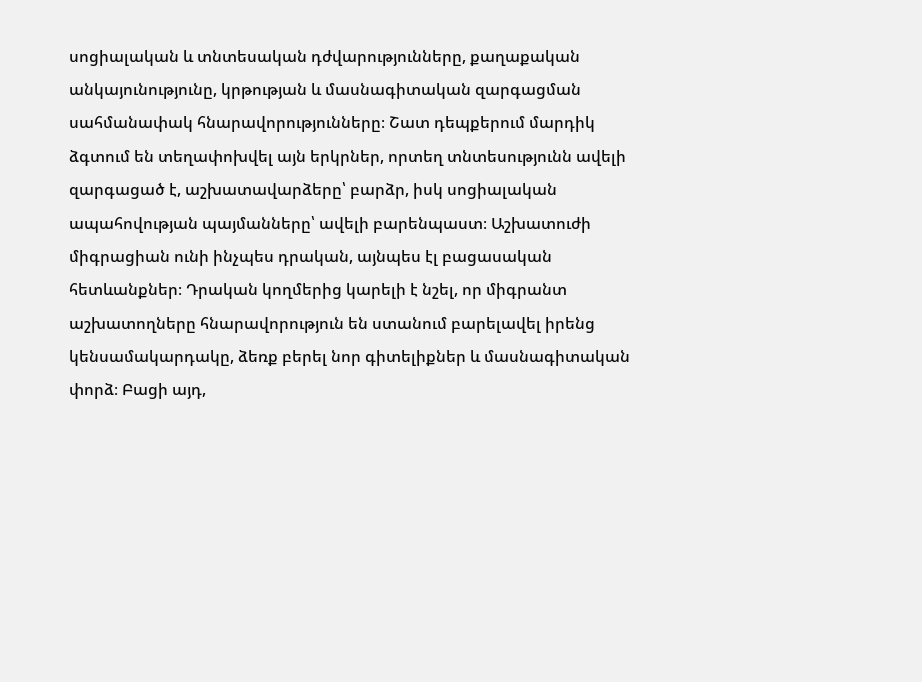սոցիալական և տնտեսական դժվարությունները, քաղաքական անկայունությունը, կրթության և մասնագիտական զարգացման սահմանափակ հնարավորությունները։ Շատ դեպքերում մարդիկ ձգտում են տեղափոխվել այն երկրներ, որտեղ տնտեսությունն ավելի զարգացած է, աշխատավարձերը՝ բարձր, իսկ սոցիալական ապահովության պայմանները՝ ավելի բարենպաստ։ Աշխատուժի միգրացիան ունի ինչպես դրական, այնպես էլ բացասական հետևանքներ։ Դրական կողմերից կարելի է նշել, որ միգրանտ աշխատողները հնարավորություն են ստանում բարելավել իրենց կենսամակարդակը, ձեռք բերել նոր գիտելիքներ և մասնագիտական փորձ։ Բացի այդ,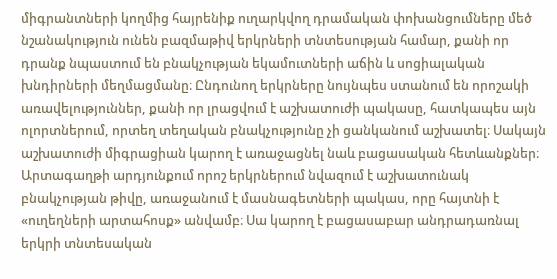միգրանտների կողմից հայրենիք ուղարկվող դրամական փոխանցումները մեծ նշանակություն ունեն բազմաթիվ երկրների տնտեսության համար, քանի որ դրանք նպաստում են բնակչության եկամուտների աճին և սոցիալական խնդիրների մեղմացմանը։ Ընդունող երկրները նույնպես ստանում են որոշակի առավելություններ, քանի որ լրացվում է աշխատուժի պակասը, հատկապես այն ոլորտներում, որտեղ տեղական բնակչությունը չի ցանկանում աշխատել։ Սակայն աշխատուժի միգրացիան կարող է առաջացնել նաև բացասական հետևանքներ։ Արտագաղթի արդյունքում որոշ երկրներում նվազում է աշխատունակ բնակչության թիվը, առաջանում է մասնագետների պակաս, որը հայտնի է «ուղեղների արտահոսք» անվամբ։ Սա կարող է բացասաբար անդրադառնալ երկրի տնտեսական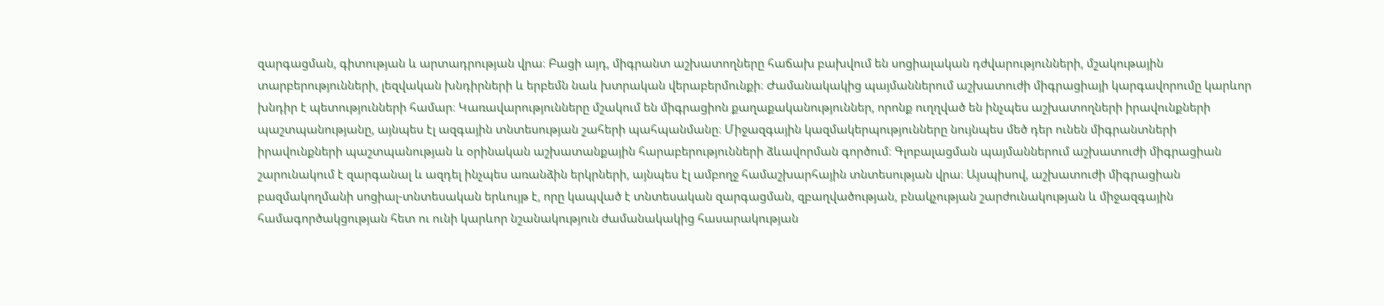զարգացման, գիտության և արտադրության վրա։ Բացի այդ, միգրանտ աշխատողները հաճախ բախվում են սոցիալական դժվարությունների, մշակութային տարբերությունների, լեզվական խնդիրների և երբեմն նաև խտրական վերաբերմունքի։ Ժամանակակից պայմաններում աշխատուժի միգրացիայի կարգավորումը կարևոր խնդիր է պետությունների համար։ Կառավարությունները մշակում են միգրացիոն քաղաքականություններ, որոնք ուղղված են ինչպես աշխատողների իրավունքների պաշտպանությանը, այնպես էլ ազգային տնտեսության շահերի պահպանմանը։ Միջազգային կազմակերպությունները նույնպես մեծ դեր ունեն միգրանտների իրավունքների պաշտպանության և օրինական աշխատանքային հարաբերությունների ձևավորման գործում։ Գլոբալացման պայմաններում աշխատուժի միգրացիան շարունակում է զարգանալ և ազդել ինչպես առանձին երկրների, այնպես էլ ամբողջ համաշխարհային տնտեսության վրա։ Այսպիսով, աշխատուժի միգրացիան բազմակողմանի սոցիալ-տնտեսական երևույթ է, որը կապված է տնտեսական զարգացման, զբաղվածության, բնակչության շարժունակության և միջազգային համագործակցության հետ ու ունի կարևոր նշանակություն ժամանակակից հասարակության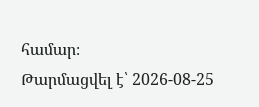համար։
Թարմացվել է՝ 2026-08-25